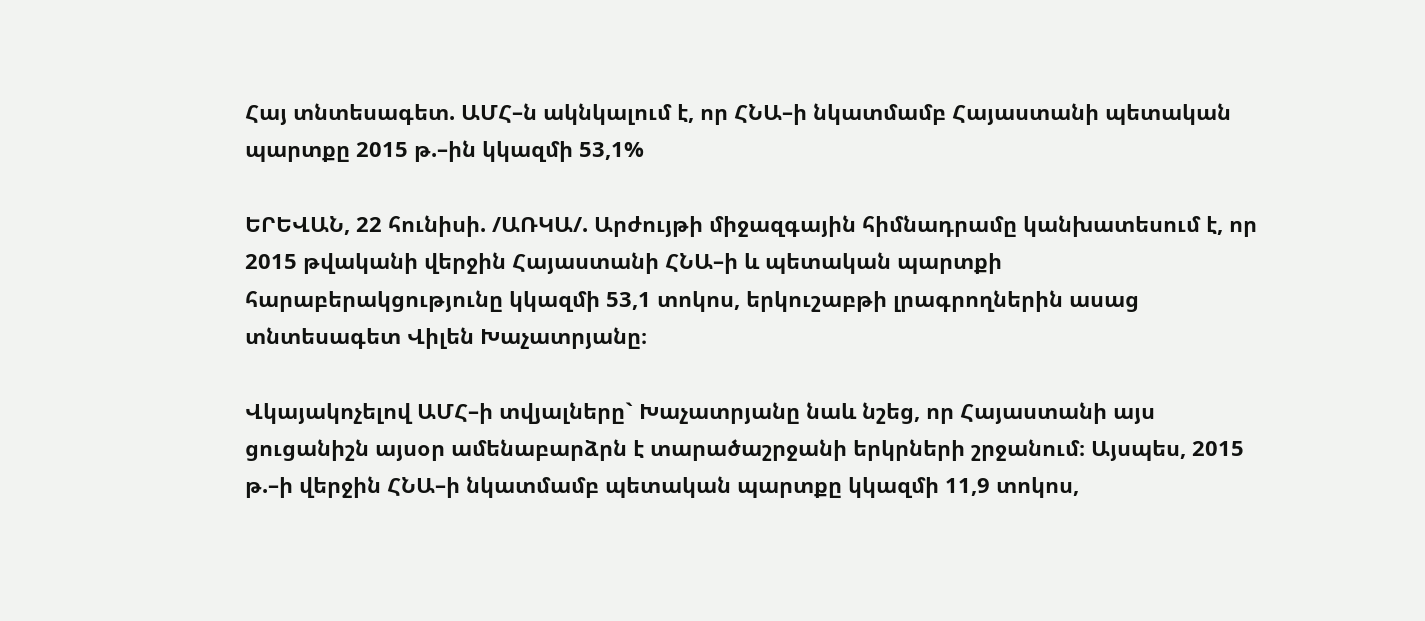Հայ տնտեսագետ. ԱՄՀ–ն ակնկալում է, որ ՀՆԱ–ի նկատմամբ Հայաստանի պետական պարտքը 2015 թ.–ին կկազմի 53,1%

ԵՐԵՎԱՆ, 22 հունիսի. /ԱՌԿԱ/. Արժույթի միջազգային հիմնադրամը կանխատեսում է, որ 2015 թվականի վերջին Հայաստանի ՀՆԱ–ի և պետական պարտքի հարաբերակցությունը կկազմի 53,1 տոկոս, երկուշաբթի լրագրողներին ասաց տնտեսագետ Վիլեն Խաչատրյանը։

Վկայակոչելով ԱՄՀ–ի տվյալները` Խաչատրյանը նաև նշեց, որ Հայաստանի այս ցուցանիշն այսօր ամենաբարձրն է տարածաշրջանի երկրների շրջանում։ Այսպես, 2015 թ.–ի վերջին ՀՆԱ–ի նկատմամբ պետական պարտքը կկազմի 11,9 տոկոս,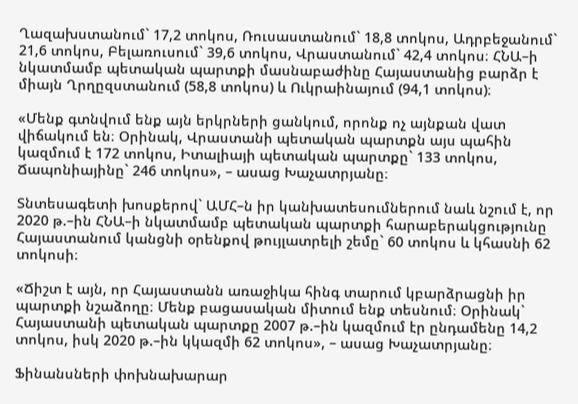Ղազախստանում` 17,2 տոկոս, Ռուսաստանում` 18,8 տոկոս, Ադրբեջանում` 21,6 տոկոս, Բելառուսում` 39,6 տոկոս, Վրաստանում` 42,4 տոկոս։ ՀՆԱ–ի նկատմամբ պետական պարտքի մասնաբաժինը Հայաստանից բարձր է միայն Ղրղըզստանում (58,8 տոկոս) և Ուկրաինայում (94,1 տոկոս)։

«Մենք գտնվում ենք այն երկրների ցանկում, որոնք ոչ այնքան վատ վիճակում են։ Օրինակ, Վրաստանի պետական պարտքն այս պահին կազմում է 172 տոկոս, Իտալիայի պետական պարտքը` 133 տոկոս, Ճապոնիայինը` 246 տոկոս», – ասաց Խաչատրյանը։

Տնտեսագետի խոսքերով` ԱՄՀ–ն իր կանխատեսումներում նաև նշում է, որ 2020 թ.–ին ՀՆԱ–ի նկատմամբ պետական պարտքի հարաբերակցությունը Հայաստանում կանցնի օրենքով թույլատրելի շեմը` 60 տոկոս և կհասնի 62 տոկոսի։

«Ճիշտ է այն, որ Հայաստանն առաջիկա հինգ տարում կբարձրացնի իր պարտքի նշաձողը։ Մենք բացասական միտում ենք տեսնում։ Օրինակ` Հայաստանի պետական պարտքը 2007 թ.–ին կազմում էր ընդամենը 14,2 տոկոս, իսկ 2020 թ.–ին կկազմի 62 տոկոս», – ասաց Խաչատրյանը։

Ֆինանսների փոխնախարար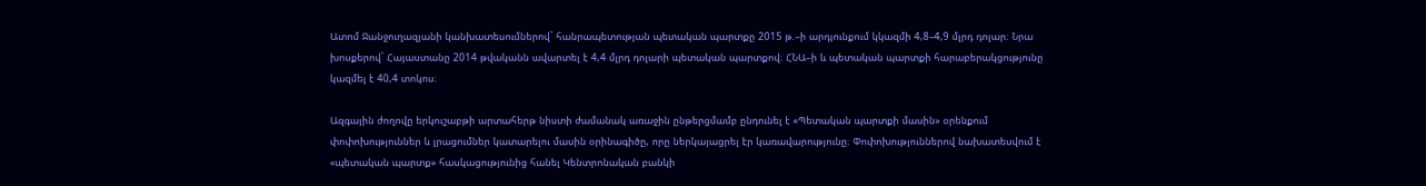Ատոմ Ջանջուղազյանի կանխատեսումներով` հանրապետության պետական պարտքը 2015 թ.–ի արդյունքում կկազմի 4,8–4,9 մլրդ դոլար։ Նրա խոսքերով` Հայաստանը 2014 թվականն ավարտել է 4,4 մլրդ դոլարի պետական պարտքով։ ՀՆԱ–ի և պետական պարտքի հարաբերակցությունը կազմել է 40,4 տոկոս։

Ազգային ժողովը երկուշաբթի արտահերթ նիստի ժամանակ առաջին ընթերցմամբ ընդունել է «Պետական պարտքի մասին» օրենքում փոփոխություններ և լրացումներ կատարելու մասին օրինագիծը, որը ներկայացրել էր կառավարությունը։ Փոփոխություններով նախատեսվում է «պետական պարտք» հասկացությունից հանել Կենտրոնական բանկի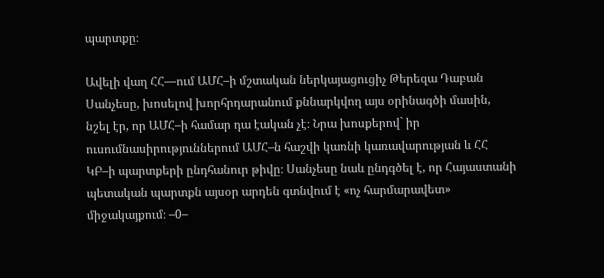պարտքը։

Ավելի վաղ ՀՀ—ում ԱՄՀ–ի մշտական ներկայացուցիչ Թերեզա Դաբան Սանչեսը, խոսելով խորհրդարանում քննարկվող այս օրինագծի մասին, նշել էր, որ ԱՄՀ–ի համար դա էական չէ։ Նրա խոսքերով` իր ուսումնասիրություններում ԱՄՀ–ն հաշվի կառնի կառավարության և ՀՀ ԿԲ–ի պարտքերի ընդհանուր թիվը։ Սանչեսը նաև ընդգծել է, որ Հայաստանի պետական պարտքն այսօր արդեն գտնվում է «ոչ հարմարավետ» միջակայքում։ –0–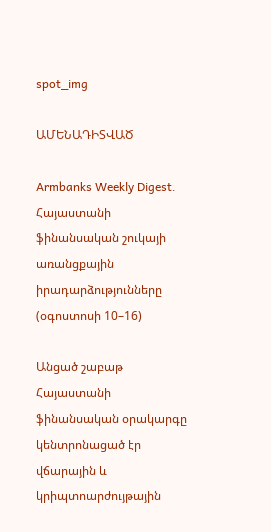spot_img

ԱՄԵՆԱԴԻՏՎԱԾ

Armbanks Weekly Digest․ Հայաստանի ֆինանսական շուկայի առանցքային իրադարձությունները (օգոստոսի 10–16)

Անցած շաբաթ Հայաստանի ֆինանսական օրակարգը կենտրոնացած էր վճարային և կրիպտոարժույթային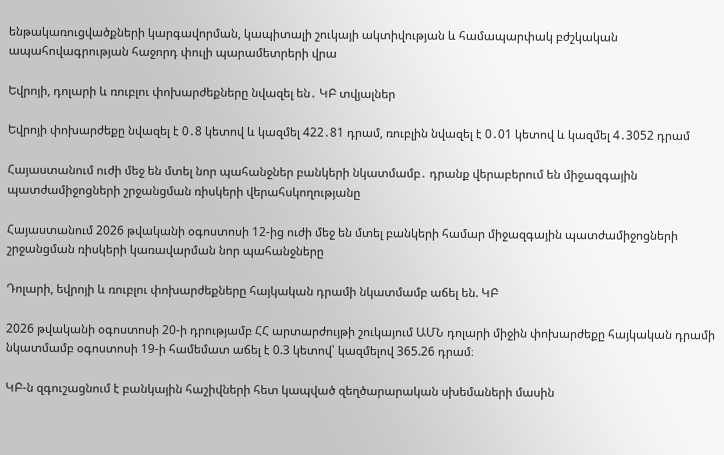ենթակառուցվածքների կարգավորման, կապիտալի շուկայի ակտիվության և համապարփակ բժշկական ապահովագրության հաջորդ փուլի պարամետրերի վրա

Եվրոյի, դոլարի և ռուբլու փոխարժեքները նվազել են․ ԿԲ տվյալներ

Եվրոյի փոխարժեքը նվազել է 0․8 կետով և կազմել 422․81 դրամ, ռուբլին նվազել է 0․01 կետով և կազմել 4․3052 դրամ

Հայաստանում ուժի մեջ են մտել նոր պահանջներ բանկերի նկատմամբ․ դրանք վերաբերում են միջազգային պատժամիջոցների շրջանցման ռիսկերի վերահսկողությանը

Հայաստանում 2026 թվականի օգոստոսի 12-ից ուժի մեջ են մտել բանկերի համար միջազգային պատժամիջոցների շրջանցման ռիսկերի կառավարման նոր պահանջները

Դոլարի, եվրոյի և ռուբլու փոխարժեքները հայկական դրամի նկատմամբ աճել են. ԿԲ

2026 թվականի օգոստոսի 20-ի դրությամբ ՀՀ արտարժույթի շուկայում ԱՄՆ դոլարի միջին փոխարժեքը հայկական դրամի նկատմամբ օգոստոսի 19-ի համեմատ աճել է 0.3 կետով՝ կազմելով 365.26 դրամ։

ԿԲ-ն զգուշացնում է բանկային հաշիվների հետ կապված զեղծարարական սխեմաների մասին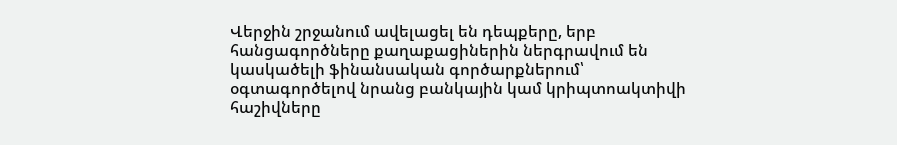Վերջին շրջանում ավելացել են դեպքերը, երբ հանցագործները քաղաքացիներին ներգրավում են կասկածելի ֆինանսական գործարքներում՝ օգտագործելով նրանց բանկային կամ կրիպտոակտիվի հաշիվները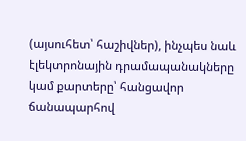(այսուհետ՝ հաշիվներ), ինչպես նաև էլեկտրոնային դրամապանակները կամ քարտերը՝ հանցավոր ճանապարհով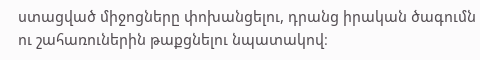ստացված միջոցները փոխանցելու, դրանց իրական ծագումն ու շահառուներին թաքցնելու նպատակով։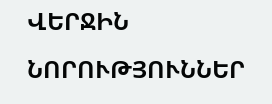ՎԵՐՋԻՆ ՆՈՐՈՒԹՅՈՒՆՆԵՐ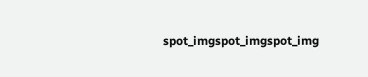spot_imgspot_imgspot_img